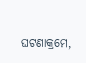ଘଟଣାକ୍ରମେ,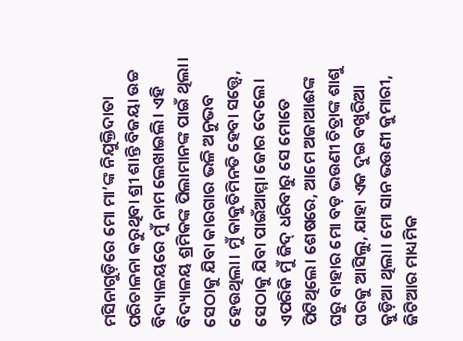ମସିନାଗୁଡ଼ିରେ ମୋ ମା’ଙ୍କ ନିଯୁକ୍ତିଦାତା ପରିଚାଳନା କରୁଥିବା ଶ୍ରୀ ଶାନ୍ତି ବିଜୟା ଉଚ୍ଚ ବିଦ୍ୟାଳୟରେ ମୁଁ ନାମ ଲେଖାଇଲି। ଏହି ବିଦ୍ୟାଳୟ ଶ୍ରମିକଙ୍କ ପିଲାମାନଙ୍କ ପାଇଁ ଥିଲା। ସେଠାକୁ ଯିବା କାରଗାର ଭଳି ଅନୁଭବ ହେଉଥିଲା। ମୁଁ କାକୁତିମିନତି ହେବା ସତ୍ତ୍ୱେ, ସେଠାକୁ ଯିବା ପାଇଁଆମ୍ମା ଜୋର ଦେଲେ। ଏପରିକି ମୁଁ ଜିଦ୍ ଧରିବାରୁ ସେ ମୋତେ ପିଟିଥିଲେ। ଶେଷରେ, ଆମେ ଅଜାଆଈଙ୍କ ଘରୁ ବାହାର ମୋ ବଡ଼ ଭଉଣୀ ଚିତ୍ରାଙ୍କ ଶାଶୁ ଘରକୁ ଆସିଲୁ, ଯାହା ଏକ ଦୁଇ ବଖୁରିଆ କୁଡ଼ିଆ ଥିଲା। ମୋ ସାନ ଭଉଣୀ କୁମାରୀ, ଜିଟିଆର ମାଧ୍ୟମିକ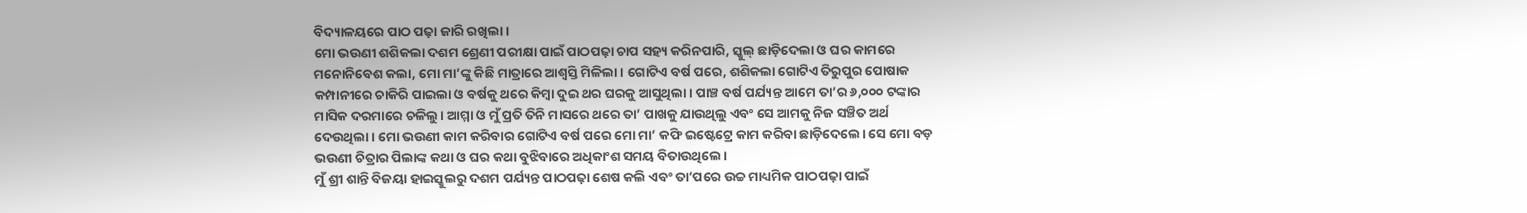ବିଦ୍ୟାଳୟରେ ପାଠ ପଢ଼ା ଜାରି ରଖିଲା।
ମୋ ଭଉଣୀ ଶଶିକଲା ଦଶମ ଶ୍ରେଣୀ ପରୀକ୍ଷା ପାଇଁ ପାଠପଢ଼ା ଚାପ ସହ୍ୟ କରିନପାରି, ସ୍କୁଲ୍ ଛାଡ଼ିଦେଲା ଓ ଘର କାମରେ ମନୋନିବେଶ କଲା, ମୋ ମା’ଙ୍କୁ କିଛି ମାତ୍ରାରେ ଆଶ୍ୱସ୍ତି ମିଳିଲା। ଗୋଟିଏ ବର୍ଷ ପରେ, ଶଶିକଲା ଗୋଟିଏ ତିରୁପୁର ପୋଷାକ କମ୍ପାନୀରେ ଚାକିରି ପାଇଲା ଓ ବର୍ଷକୁ ଥରେ କିମ୍ବା ଦୁଇ ଥର ଘରକୁ ଆସୁଥିଲା। ପାଞ୍ଚ ବର୍ଷ ପର୍ଯ୍ୟନ୍ତ ଆମେ ତା’ର ୬,୦୦୦ ଟଙ୍କାର ମାସିକ ଦରମାରେ ଚଳିଲୁ। ଆମ୍ମା ଓ ମୁଁ ପ୍ରତି ତିନି ମାସରେ ଥରେ ତା’ ପାଖକୁ ଯାଉଥିଲୁ ଏବଂ ସେ ଆମକୁ ନିଜ ସଞ୍ଚିତ ଅର୍ଥ ଦେଉଥିଲା। ମୋ ଭଉଣୀ କାମ କରିବାର ଗୋଟିଏ ବର୍ଷ ପରେ ମୋ ମା’ କଫି ଇଷ୍ଟେଟ୍ରେ କାମ କରିବା ଛାଡ଼ିଦେଲେ। ସେ ମୋ ବଡ଼ ଭଉଣୀ ଚିତ୍ରାର ପିଲାଙ୍କ କଥା ଓ ଘର କଥା ବୁଝିବାରେ ଅଧିକାଂଶ ସମୟ ବିତାଉଥିଲେ।
ମୁଁ ଶ୍ରୀ ଶାନ୍ତି ବିଜୟା ହାଇସ୍କୁଲରୁ ଦଶମ ପର୍ଯ୍ୟନ୍ତ ପାଠପଢ଼ା ଶେଷ କଲି ଏବଂ ତା’ପରେ ଉଚ୍ଚ ମାଧ୍ୟମିକ ପାଠପଢ଼ା ପାଇଁ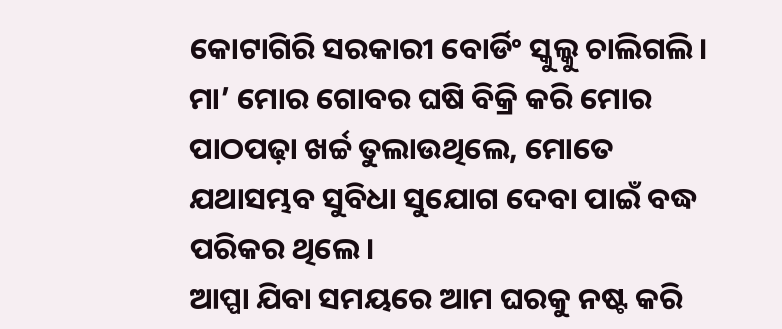କୋଟାଗିରି ସରକାରୀ ବୋର୍ଡିଂ ସ୍କୁଲ୍କୁ ଚାଲିଗଲି। ମା’ ମୋର ଗୋବର ଘଷି ବିକ୍ରି କରି ମୋର ପାଠପଢ଼ା ଖର୍ଚ୍ଚ ତୁଲାଉଥିଲେ, ମୋତେ ଯଥାସମ୍ଭବ ସୁବିଧା ସୁଯୋଗ ଦେବା ପାଇଁ ବଦ୍ଧ ପରିକର ଥିଲେ।
ଆପ୍ପା ଯିବା ସମୟରେ ଆମ ଘରକୁ ନଷ୍ଟ କରି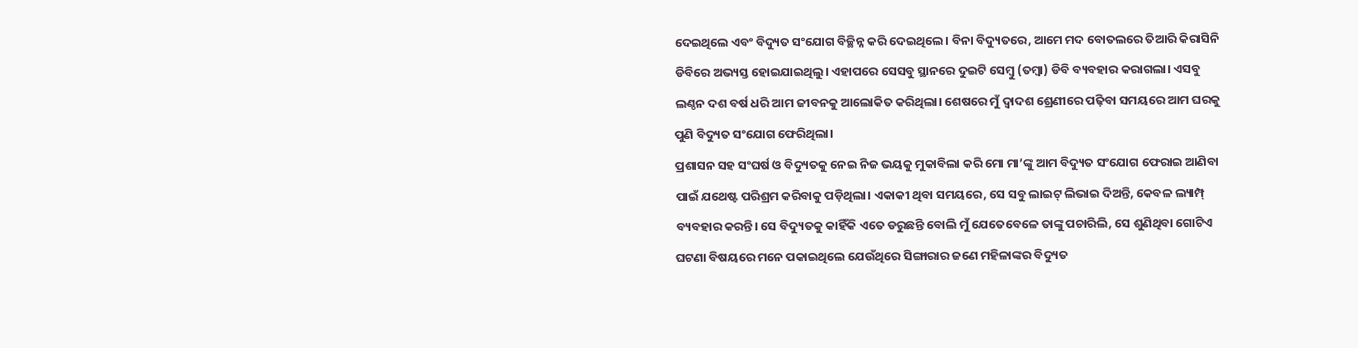ଦେଇଥିଲେ ଏବଂ ବିଦ୍ୟୁତ ସଂଯୋଗ ବିଚ୍ଛିନ୍ନ କରି ଦେଇଥିଲେ। ବିନା ବିଦ୍ୟୁତରେ, ଆମେ ମଦ ବୋତଲରେ ତିଆରି କିରାସିନି ଡିବିରେ ଅଭ୍ୟସ୍ତ ହୋଇଯାଇଥିଲୁ। ଏହାପରେ ସେସବୁ ସ୍ଥାନରେ ଦୁଇଟି ସେମ୍ବୁ (ତମ୍ବା) ଡିବି ବ୍ୟବହାର କରାଗଲା। ଏସବୁ ଲଣ୍ଠନ ଦଶ ବର୍ଷ ଧରି ଆମ ଜୀବନକୁ ଆଲୋକିତ କରିଥିଲା। ଶେଷରେ ମୁଁ ଦ୍ୱାଦଶ ଶ୍ରେଣୀରେ ପଢ଼ିବା ସମୟରେ ଆମ ଘରକୁ ପୁଣି ବିଦ୍ୟୁତ ସଂଯୋଗ ଫେରିଥିଲା।
ପ୍ରଶାସନ ସହ ସଂଘର୍ଷ ଓ ବିଦ୍ୟୁତକୁ ନେଇ ନିଜ ଭୟକୁ ମୁକାବିଲା କରି ମୋ ମା’ଙ୍କୁ ଆମ ବିଦ୍ୟୁତ ସଂଯୋଗ ଫେରାଇ ଆଣିବା ପାଇଁ ଯଥେଷ୍ଟ ପରିଶ୍ରମ କରିବାକୁ ପଡ଼ିଥିଲା। ଏକାକୀ ଥିବା ସମୟରେ, ସେ ସବୁ ଲାଇଟ୍ ଲିଭାଇ ଦିଅନ୍ତି, କେବଳ ଲ୍ୟାମ୍ପ୍ ବ୍ୟବହାର କରନ୍ତି। ସେ ବିଦ୍ୟୁତକୁ କାହିଁକି ଏତେ ଡରୁଛନ୍ତି ବୋଲି ମୁଁ ଯେତେବେଳେ ତାଙ୍କୁ ପଚାରିଲି, ସେ ଶୁଣିଥିବା ଗୋଟିଏ ଘଟଣା ବିଷୟରେ ମନେ ପକାଇଥିଲେ ଯେଉଁଥିରେ ସିଙ୍ଗାରାର ଜଣେ ମହିଳାଙ୍କର ବିଦ୍ୟୁତ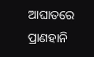ଆଘାତରେ ପ୍ରାଣହାନି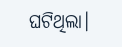ଘଟିଥିଲା।